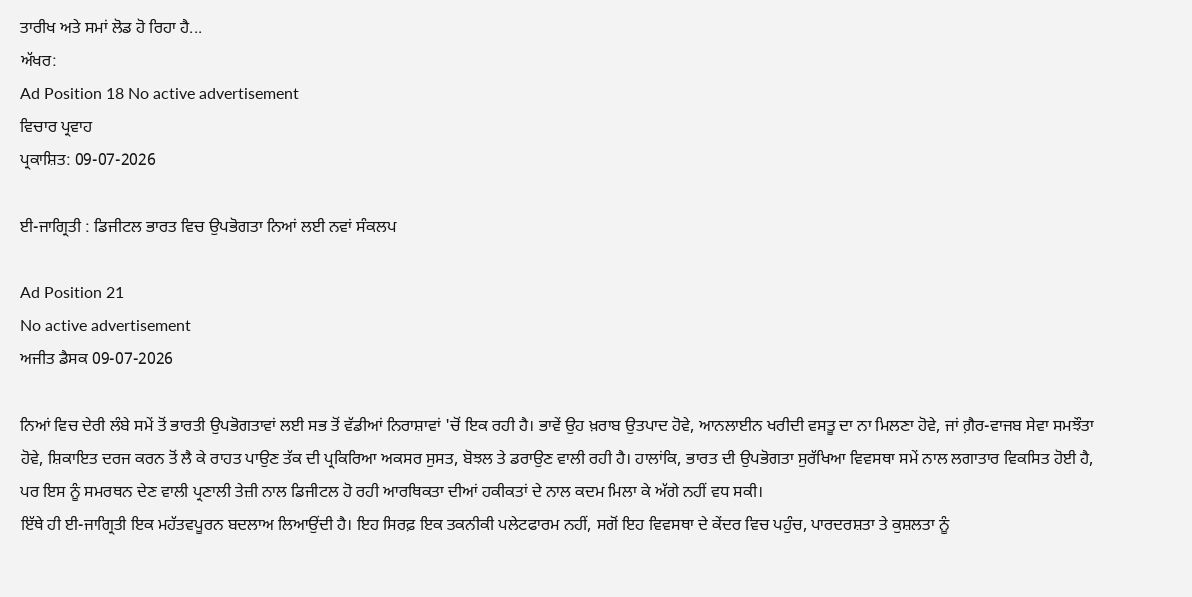ਤਾਰੀਖ ਅਤੇ ਸਮਾਂ ਲੋਡ ਹੋ ਰਿਹਾ ਹੈ...
ਅੱਖਰ:
Ad Position 18 No active advertisement
ਵਿਚਾਰ ਪ੍ਰਵਾਹ
ਪ੍ਰਕਾਸ਼ਿਤ: 09-07-2026

ਈ-ਜਾਗ੍ਰਿਤੀ : ਡਿਜੀਟਲ ਭਾਰਤ ਵਿਚ ਉਪਭੋਗਤਾ ਨਿਆਂ ਲਈ ਨਵਾਂ ਸੰਕਲਪ

Ad Position 21
No active advertisement
ਅਜੀਤ ਡੈਸਕ 09-07-2026

ਨਿਆਂ ਵਿਚ ਦੇਰੀ ਲੰਬੇ ਸਮੇਂ ਤੋਂ ਭਾਰਤੀ ਉਪਭੋਗਤਾਵਾਂ ਲਈ ਸਭ ਤੋਂ ਵੱਡੀਆਂ ਨਿਰਾਸ਼ਾਵਾਂ 'ਚੋਂ ਇਕ ਰਹੀ ਹੈ। ਭਾਵੇਂ ਉਹ ਖ਼ਰਾਬ ਉਤਪਾਦ ਹੋਵੇ, ਆਨਲਾਈਨ ਖਰੀਦੀ ਵਸਤੂ ਦਾ ਨਾ ਮਿਲਣਾ ਹੋਵੇ, ਜਾਂ ਗ਼ੈਰ-ਵਾਜਬ ਸੇਵਾ ਸਮਝੌਤਾ ਹੋਵੇ, ਸ਼ਿਕਾਇਤ ਦਰਜ ਕਰਨ ਤੋਂ ਲੈ ਕੇ ਰਾਹਤ ਪਾਉਣ ਤੱਕ ਦੀ ਪ੍ਰਕਿਰਿਆ ਅਕਸਰ ਸੁਸਤ, ਬੋਝਲ ਤੇ ਡਰਾਉਣ ਵਾਲੀ ਰਹੀ ਹੈ। ਹਾਲਾਂਕਿ, ਭਾਰਤ ਦੀ ਉਪਭੋਗਤਾ ਸੁਰੱਖਿਆ ਵਿਵਸਥਾ ਸਮੇਂ ਨਾਲ ਲਗਾਤਾਰ ਵਿਕਸਿਤ ਹੋਈ ਹੈ, ਪਰ ਇਸ ਨੂੰ ਸਮਰਥਨ ਦੇਣ ਵਾਲੀ ਪ੍ਰਣਾਲੀ ਤੇਜ਼ੀ ਨਾਲ ਡਿਜੀਟਲ ਹੋ ਰਹੀ ਆਰਥਿਕਤਾ ਦੀਆਂ ਹਕੀਕਤਾਂ ਦੇ ਨਾਲ ਕਦਮ ਮਿਲਾ ਕੇ ਅੱਗੇ ਨਹੀਂ ਵਧ ਸਕੀ।
ਇੱਥੇ ਹੀ ਈ-ਜਾਗ੍ਰਿਤੀ ਇਕ ਮਹੱਤਵਪੂਰਨ ਬਦਲਾਅ ਲਿਆਉਂਦੀ ਹੈ। ਇਹ ਸਿਰਫ਼ ਇਕ ਤਕਨੀਕੀ ਪਲੇਟਫਾਰਮ ਨਹੀਂ, ਸਗੋਂ ਇਹ ਵਿਵਸਥਾ ਦੇ ਕੇਂਦਰ ਵਿਚ ਪਹੁੰਚ, ਪਾਰਦਰਸ਼ਤਾ ਤੇ ਕੁਸ਼ਲਤਾ ਨੂੰ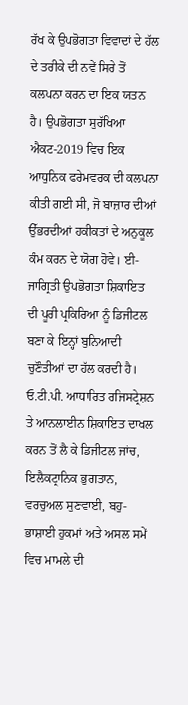ਰੱਖ ਕੇ ਉਪਭੋਗਤਾ ਵਿਵਾਦਾਂ ਦੇ ਹੱਲ ਦੇ ਤਰੀਕੇ ਦੀ ਨਵੇਂ ਸਿਰੇ ਤੋਂ ਕਲਪਨਾ ਕਰਨ ਦਾ ਇਕ ਯਤਨ ਹੈ। ਉਪਭੋਗਤਾ ਸੁਰੱਖਿਆ ਐਕਟ-2019 ਵਿਚ ਇਕ ਆਧੁਨਿਕ ਫਰੇਮਵਰਕ ਦੀ ਕਲਪਨਾ ਕੀਤੀ ਗਈ ਸੀ, ਜੋ ਬਾਜ਼ਾਰ ਦੀਆਂ ਉੱਭਰਦੀਆਂ ਹਕੀਕਤਾਂ ਦੇ ਅਨੁਕੂਲ ਕੰਮ ਕਰਨ ਦੇ ਯੋਗ ਹੋਵੇ। ਈ-ਜਾਗ੍ਰਿਤੀ ਉਪਭੋਗਤਾ ਸ਼ਿਕਾਇਤ ਦੀ ਪੂਰੀ ਪ੍ਰਕਿਰਿਆ ਨੂੰ ਡਿਜੀਟਲ ਬਣਾ ਕੇ ਇਨ੍ਹਾਂ ਬੁਨਿਆਦੀ ਚੁਣੌਤੀਆਂ ਦਾ ਹੱਲ ਕਰਦੀ ਹੈ। ਓ.ਟੀ.ਪੀ. ਆਧਾਰਿਤ ਰਜਿਸਟ੍ਰੇਸ਼ਨ ਤੇ ਆਨਲਾਈਨ ਸ਼ਿਕਾਇਤ ਦਾਖਲ ਕਰਨ ਤੋਂ ਲੈ ਕੇ ਡਿਜੀਟਲ ਜਾਂਚ, ਇਲੈਕਟ੍ਰਾਨਿਕ ਭੁਗਤਾਨ, ਵਰਚੁਅਲ ਸੁਣਵਾਈ, ਬਹੁ-ਭਾਸ਼ਾਈ ਹੁਕਮਾਂ ਅਤੇ ਅਸਲ ਸਮੇਂ ਵਿਚ ਮਾਮਲੇ ਦੀ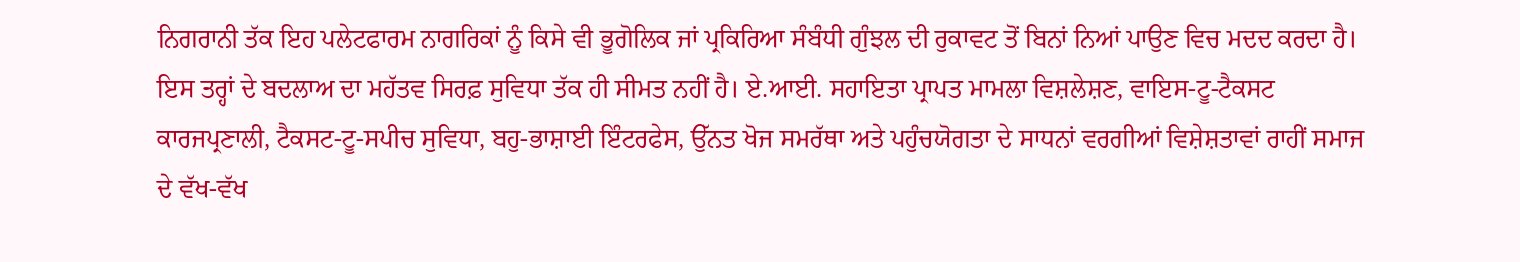ਨਿਗਰਾਨੀ ਤੱਕ ਇਹ ਪਲੇਟਫਾਰਮ ਨਾਗਰਿਕਾਂ ਨੂੰ ਕਿਸੇ ਵੀ ਭੂਗੋਲਿਕ ਜਾਂ ਪ੍ਰਕਿਰਿਆ ਸੰਬੰਧੀ ਗੁੰਝਲ ਦੀ ਰੁਕਾਵਟ ਤੋਂ ਬਿਨਾਂ ਨਿਆਂ ਪਾਉਣ ਵਿਚ ਮਦਦ ਕਰਦਾ ਹੈ। ਇਸ ਤਰ੍ਹਾਂ ਦੇ ਬਦਲਾਅ ਦਾ ਮਹੱਤਵ ਸਿਰਫ਼ ਸੁਵਿਧਾ ਤੱਕ ਹੀ ਸੀਮਤ ਨਹੀਂ ਹੈ। ਏ.ਆਈ. ਸਹਾਇਤਾ ਪ੍ਰਾਪਤ ਮਾਮਲਾ ਵਿਸ਼ਲੇਸ਼ਣ, ਵਾਇਸ-ਟੂ-ਟੈਕਸਟ ਕਾਰਜਪ੍ਰਣਾਲੀ, ਟੈਕਸਟ-ਟੂ-ਸਪੀਚ ਸੁਵਿਧਾ, ਬਹੁ-ਭਾਸ਼ਾਈ ਇੰਟਰਫੇਸ, ਉੱਨਤ ਖੋਜ ਸਮਰੱਥਾ ਅਤੇ ਪਹੁੰਚਯੋਗਤਾ ਦੇ ਸਾਧਨਾਂ ਵਰਗੀਆਂ ਵਿਸ਼ੇਸ਼ਤਾਵਾਂ ਰਾਹੀਂ ਸਮਾਜ ਦੇ ਵੱਖ-ਵੱਖ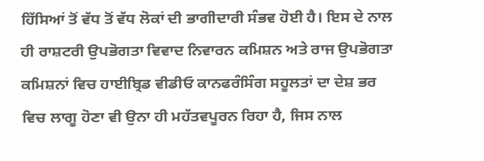ਹਿੱਸਿਆਂ ਤੋਂ ਵੱਧ ਤੋਂ ਵੱਧ ਲੋਕਾਂ ਦੀ ਭਾਗੀਦਾਰੀ ਸੰਭਵ ਹੋਈ ਹੈ। ਇਸ ਦੇ ਨਾਲ ਹੀ ਰਾਸ਼ਟਰੀ ਉਪਭੋਗਤਾ ਵਿਵਾਦ ਨਿਵਾਰਨ ਕਮਿਸ਼ਨ ਅਤੇ ਰਾਜ ਉਪਭੋਗਤਾ ਕਮਿਸ਼ਨਾਂ ਵਿਚ ਹਾਈਬ੍ਰਿਡ ਵੀਡੀਓ ਕਾਨਫਰੰਸਿੰਗ ਸਹੂਲਤਾਂ ਦਾ ਦੇਸ਼ ਭਰ ਵਿਚ ਲਾਗੂ ਹੋਣਾ ਵੀ ਉਨਾ ਹੀ ਮਹੱਤਵਪੂਰਨ ਰਿਹਾ ਹੈ, ਜਿਸ ਨਾਲ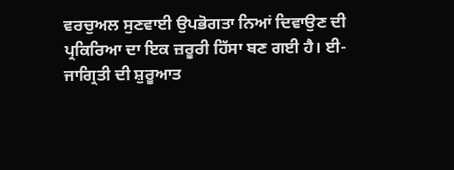ਵਰਚੁਅਲ ਸੁਣਵਾਈ ਉਪਭੋਗਤਾ ਨਿਆਂ ਦਿਵਾਉਣ ਦੀ ਪ੍ਰਕਿਰਿਆ ਦਾ ਇਕ ਜ਼ਰੂਰੀ ਹਿੱਸਾ ਬਣ ਗਈ ਹੈ। ਈ-ਜਾਗ੍ਰਿਤੀ ਦੀ ਸ਼ੁਰੂਆਤ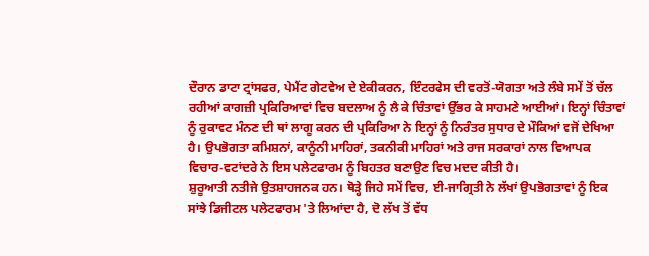ਦੌਰਾਨ ਡਾਟਾ ਟ੍ਰਾਂਸਫਰ, ਪੇਮੈਂਟ ਗੇਟਵੇਅ ਦੇ ਏਕੀਕਰਨ, ਇੰਟਰਫੇਸ ਦੀ ਵਰਤੋਂ-ਯੋਗਤਾ ਅਤੇ ਲੰਬੇ ਸਮੇਂ ਤੋਂ ਚੱਲ ਰਹੀਆਂ ਕਾਗਜ਼ੀ ਪ੍ਰਕਿਰਿਆਵਾਂ ਵਿਚ ਬਦਲਾਅ ਨੂੰ ਲੈ ਕੇ ਚਿੰਤਾਵਾਂ ਉੱਭਰ ਕੇ ਸਾਹਮਣੇ ਆਈਆਂ। ਇਨ੍ਹਾਂ ਚਿੰਤਾਵਾਂ ਨੂੰ ਰੁਕਾਵਟ ਮੰਨਣ ਦੀ ਥਾਂ ਲਾਗੂ ਕਰਨ ਦੀ ਪ੍ਰਕਿਰਿਆ ਨੇ ਇਨ੍ਹਾਂ ਨੂੰ ਨਿਰੰਤਰ ਸੁਧਾਰ ਦੇ ਮੌਕਿਆਂ ਵਜੋਂ ਦੇਖਿਆ ਹੈ। ਉਪਭੋਗਤਾ ਕਮਿਸ਼ਨਾਂ, ਕਾਨੂੰਨੀ ਮਾਹਿਰਾਂ, ਤਕਨੀਕੀ ਮਾਹਿਰਾਂ ਅਤੇ ਰਾਜ ਸਰਕਾਰਾਂ ਨਾਲ ਵਿਆਪਕ ਵਿਚਾਰ-ਵਟਾਂਦਰੇ ਨੇ ਇਸ ਪਲੇਟਫਾਰਮ ਨੂੰ ਬਿਹਤਰ ਬਣਾਉਣ ਵਿਚ ਮਦਦ ਕੀਤੀ ਹੈ।
ਸ਼ੁਰੂਆਤੀ ਨਤੀਜੇ ਉਤਸ਼ਾਹਜਨਕ ਹਨ। ਥੋੜ੍ਹੇ ਜਿਹੇ ਸਮੇਂ ਵਿਚ, ਈ-ਜਾਗ੍ਰਿਤੀ ਨੇ ਲੱਖਾਂ ਉਪਭੋਗਤਾਵਾਂ ਨੂੰ ਇਕ ਸਾਂਝੇ ਡਿਜੀਟਲ ਪਲੇਟਫਾਰਮ 'ਤੇ ਲਿਆਂਦਾ ਹੈ, ਦੋ ਲੱਖ ਤੋਂ ਵੱਧ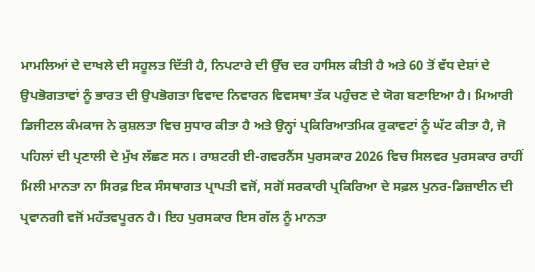ਮਾਮਲਿਆਂ ਦੇ ਦਾਖਲੇ ਦੀ ਸਹੂਲਤ ਦਿੱਤੀ ਹੈ, ਨਿਪਟਾਰੇ ਦੀ ਉੱਚ ਦਰ ਹਾਸਿਲ ਕੀਤੀ ਹੈ ਅਤੇ 60 ਤੋਂ ਵੱਧ ਦੇਸ਼ਾਂ ਦੇ ਉਪਭੋਗਤਾਵਾਂ ਨੂੰ ਭਾਰਤ ਦੀ ਉਪਭੋਗਤਾ ਵਿਵਾਦ ਨਿਵਾਰਨ ਵਿਵਸਥਾ ਤੱਕ ਪਹੁੰਚਣ ਦੇ ਯੋਗ ਬਣਾਇਆ ਹੈ। ਮਿਆਰੀ ਡਿਜੀਟਲ ਕੰਮਕਾਜ ਨੇ ਕੁਸ਼ਲਤਾ ਵਿਚ ਸੁਧਾਰ ਕੀਤਾ ਹੈ ਅਤੇ ਉਨ੍ਹਾਂ ਪ੍ਰਕਿਰਿਆਤਮਿਕ ਰੁਕਾਵਟਾਂ ਨੂੰ ਘੱਟ ਕੀਤਾ ਹੈ, ਜੋ ਪਹਿਲਾਂ ਦੀ ਪ੍ਰਣਾਲੀ ਦੇ ਮੁੱਖ ਲੱਛਣ ਸਨ। ਰਾਸ਼ਟਰੀ ਈ-ਗਵਰਨੈਂਸ ਪੁਰਸਕਾਰ 2026 ਵਿਚ ਸਿਲਵਰ ਪੁਰਸਕਾਰ ਰਾਹੀਂ ਮਿਲੀ ਮਾਨਤਾ ਨਾ ਸਿਰਫ਼ ਇਕ ਸੰਸਥਾਗਤ ਪ੍ਰਾਪਤੀ ਵਜੋਂ, ਸਗੋਂ ਸਰਕਾਰੀ ਪ੍ਰਕਿਰਿਆ ਦੇ ਸਫ਼ਲ ਪੁਨਰ-ਡਿਜ਼ਾਈਨ ਦੀ ਪ੍ਰਵਾਨਗੀ ਵਜੋਂ ਮਹੱਤਵਪੂਰਨ ਹੈ। ਇਹ ਪੁਰਸਕਾਰ ਇਸ ਗੱਲ ਨੂੰ ਮਾਨਤਾ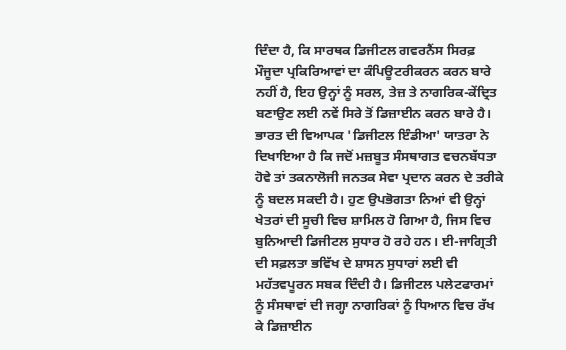ਦਿੰਦਾ ਹੈ, ਕਿ ਸਾਰਥਕ ਡਿਜੀਟਲ ਗਵਰਨੈਂਸ ਸਿਰਫ਼ ਮੌਜੂਦਾ ਪ੍ਰਕਿਰਿਆਵਾਂ ਦਾ ਕੰਪਿਊਟਰੀਕਰਨ ਕਰਨ ਬਾਰੇ ਨਹੀਂ ਹੈ, ਇਹ ਉਨ੍ਹਾਂ ਨੂੰ ਸਰਲ, ਤੇਜ਼ ਤੇ ਨਾਗਰਿਕ-ਕੇਂਦ੍ਰਿਤ ਬਣਾਉਣ ਲਈ ਨਵੇਂ ਸਿਰੇ ਤੋਂ ਡਿਜ਼ਾਈਨ ਕਰਨ ਬਾਰੇ ਹੈ। ਭਾਰਤ ਦੀ ਵਿਆਪਕ 'ਡਿਜੀਟਲ ਇੰਡੀਆ' ਯਾਤਰਾ ਨੇ ਦਿਖਾਇਆ ਹੈ ਕਿ ਜਦੋਂ ਮਜ਼ਬੂਤ ਸੰਸਥਾਗਤ ਵਚਨਬੱਧਤਾ ਹੋਵੇ ਤਾਂ ਤਕਨਾਲੋਜੀ ਜਨਤਕ ਸੇਵਾ ਪ੍ਰਦਾਨ ਕਰਨ ਦੇ ਤਰੀਕੇ ਨੂੰ ਬਦਲ ਸਕਦੀ ਹੈ। ਹੁਣ ਉਪਭੋਗਤਾ ਨਿਆਂ ਵੀ ਉਨ੍ਹਾਂ ਖੇਤਰਾਂ ਦੀ ਸੂਚੀ ਵਿਚ ਸ਼ਾਮਿਲ ਹੋ ਗਿਆ ਹੈ, ਜਿਸ ਵਿਚ ਬੁਨਿਆਦੀ ਡਿਜੀਟਲ ਸੁਧਾਰ ਹੋ ਰਹੇ ਹਨ। ਈ-ਜਾਗ੍ਰਿਤੀ ਦੀ ਸਫ਼ਲਤਾ ਭਵਿੱਖ ਦੇ ਸ਼ਾਸਨ ਸੁਧਾਰਾਂ ਲਈ ਵੀ ਮਹੱਤਵਪੂਰਨ ਸਬਕ ਦਿੰਦੀ ਹੈ। ਡਿਜੀਟਲ ਪਲੇਟਫਾਰਮਾਂ ਨੂੰ ਸੰਸਥਾਵਾਂ ਦੀ ਜਗ੍ਹਾ ਨਾਗਰਿਕਾਂ ਨੂੰ ਧਿਆਨ ਵਿਚ ਰੱਖ ਕੇ ਡਿਜ਼ਾਈਨ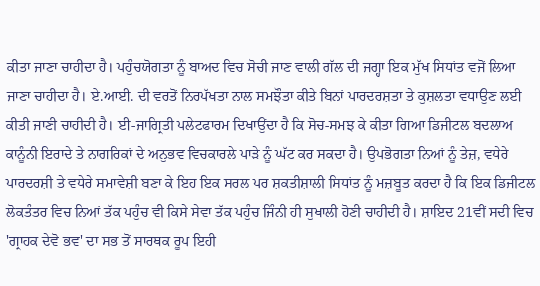ਕੀਤਾ ਜਾਣਾ ਚਾਹੀਦਾ ਹੈ। ਪਹੁੰਚਯੋਗਤਾ ਨੂੰ ਬਾਅਦ ਵਿਚ ਸੋਚੀ ਜਾਣ ਵਾਲੀ ਗੱਲ ਦੀ ਜਗ੍ਹਾ ਇਕ ਮੁੱਖ ਸਿਧਾਂਤ ਵਜੋਂ ਲਿਆ ਜਾਣਾ ਚਾਹੀਦਾ ਹੈ। ਏ.ਆਈ. ਦੀ ਵਰਤੋਂ ਨਿਰਪੱਖਤਾ ਨਾਲ ਸਮਝੌਤਾ ਕੀਤੇ ਬਿਨਾਂ ਪਾਰਦਰਸ਼ਤਾ ਤੇ ਕੁਸ਼ਲਤਾ ਵਧਾਉਣ ਲਈ ਕੀਤੀ ਜਾਣੀ ਚਾਹੀਦੀ ਹੈ। ਈ-ਜਾਗ੍ਰਿਤੀ ਪਲੇਟਫਾਰਮ ਦਿਖਾਉਂਦਾ ਹੈ ਕਿ ਸੋਚ-ਸਮਝ ਕੇ ਕੀਤਾ ਗਿਆ ਡਿਜੀਟਲ ਬਦਲਾਅ ਕਾਨੂੰਨੀ ਇਰਾਦੇ ਤੇ ਨਾਗਰਿਕਾਂ ਦੇ ਅਨੁਭਵ ਵਿਚਕਾਰਲੇ ਪਾੜੇ ਨੂੰ ਘੱਟ ਕਰ ਸਕਦਾ ਹੈ। ਉਪਭੋਗਤਾ ਨਿਆਂ ਨੂੰ ਤੇਜ਼, ਵਧੇਰੇ ਪਾਰਦਰਸ਼ੀ ਤੇ ਵਧੇਰੇ ਸਮਾਵੇਸ਼ੀ ਬਣਾ ਕੇ ਇਹ ਇਕ ਸਰਲ ਪਰ ਸ਼ਕਤੀਸ਼ਾਲੀ ਸਿਧਾਂਤ ਨੂੰ ਮਜ਼ਬੂਤ ਕਰਦਾ ਹੈ ਕਿ ਇਕ ਡਿਜੀਟਲ ਲੋਕਤੰਤਰ ਵਿਚ ਨਿਆਂ ਤੱਕ ਪਹੁੰਚ ਵੀ ਕਿਸੇ ਸੇਵਾ ਤੱਕ ਪਹੁੰਚ ਜਿੰਨੀ ਹੀ ਸੁਖਾਲੀ ਹੋਣੀ ਚਾਹੀਦੀ ਹੈ। ਸ਼ਾਇਦ 21ਵੀਂ ਸਦੀ ਵਿਚ 'ਗ੍ਰਾਹਕ ਦੇਵੋ ਭਵ' ਦਾ ਸਭ ਤੋਂ ਸਾਰਥਕ ਰੂਪ ਇਹੀ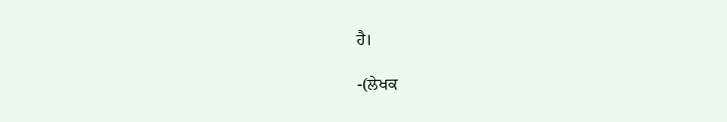ਹੈ।

-(ਲੇਖਕ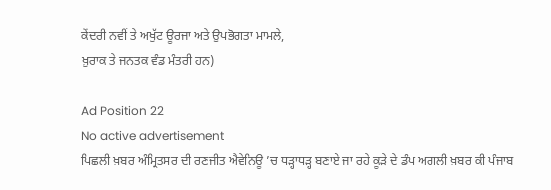ਕੇਂਦਰੀ ਨਵੀਂ ਤੇ ਅਖੁੱਟ ਊਰਜਾ ਅਤੇ ਉਪਭੋਗਤਾ ਮਾਮਲੇ,
ਖ਼ੁਰਾਕ ਤੇ ਜਨਤਕ ਵੰਡ ਮੰਤਰੀ ਹਨ)

Ad Position 22
No active advertisement
ਪਿਛਲੀ ਖ਼ਬਰ ਅੰਮ੍ਰਿਤਸਰ ਦੀ ਰਣਜੀਤ ਐਵੇਨਿਊ ’ਚ ਧੜ੍ਹਾਧੜ੍ਹ ਬਣਾਏ ਜਾ ਰਹੇ ਕੂੜੇ ਦੇ ਡੰਪ ਅਗਲੀ ਖ਼ਬਰ ਕੀ ਪੰਜਾਬ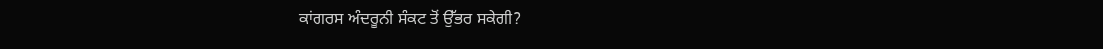ਕਾਂਗਰਸ ਅੰਦਰੂਨੀ ਸੰਕਟ ਤੋਂ ਉੱਭਰ ਸਕੇਗੀ?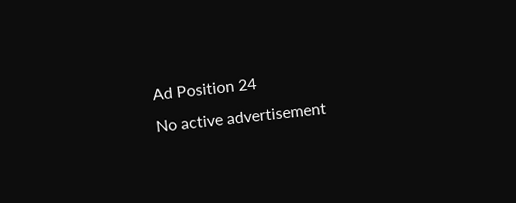Ad Position 24
No active advertisement